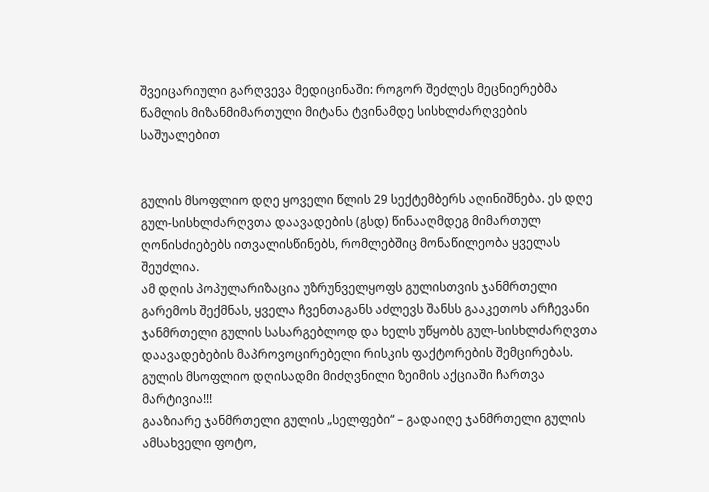შვეიცარიული გარღვევა მედიცინაში: როგორ შეძლეს მეცნიერებმა წამლის მიზანმიმართული მიტანა ტვინამდე სისხლძარღვების საშუალებით


გულის მსოფლიო დღე ყოველი წლის 29 სექტემბერს აღინიშნება. ეს დღე გულ-სისხლძარღვთა დაავადების (გსდ) წინააღმდეგ მიმართულ ღონისძიებებს ითვალისწინებს, რომლებშიც მონაწილეობა ყველას შეუძლია.
ამ დღის პოპულარიზაცია უზრუნველყოფს გულისთვის ჯანმრთელი გარემოს შექმნას, ყველა ჩვენთაგანს აძლევს შანსს გააკეთოს არჩევანი ჯანმრთელი გულის სასარგებლოდ და ხელს უწყობს გულ-სისხლძარღვთა დაავადებების მაპროვოცირებელი რისკის ფაქტორების შემცირებას.
გულის მსოფლიო დღისადმი მიძღვნილი ზეიმის აქციაში ჩართვა მარტივია!!!
გააზიარე ჯანმრთელი გულის „სელფები“ – გადაიღე ჯანმრთელი გულის ამსახველი ფოტო,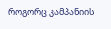როგორც კამპანიის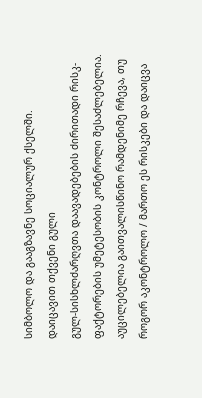სიმბოლო და გააგზავნე სოციალურ ქსელში.
დაიცავით თქვენი გული
გულ-სისხლძარღვთა დაავადებების ძირითადი რისკ-ფაქტორების უმეტესობის კონტროლი შესაძლებელია. აუცილებელია გაითვალისწინო რამდენიმე რჩევა, თუ როგორ აკონტროლო / მართო ეს რისკები და დაიცვა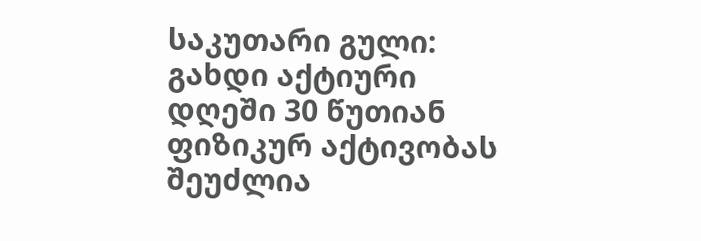საკუთარი გული:
გახდი აქტიური
დღეში 30 წუთიან ფიზიკურ აქტივობას შეუძლია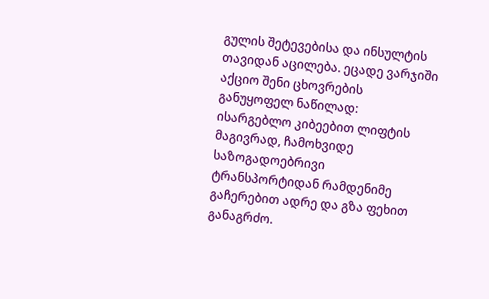გულის შეტევებისა და ინსულტის თავიდან აცილება. ეცადე ვარჯიში აქციო შენი ცხოვრების განუყოფელ ნაწილად: ისარგებლო კიბეებით ლიფტის მაგივრად, ჩამოხვიდე საზოგადოებრივი ტრანსპორტიდან რამდენიმე გაჩერებით ადრე და გზა ფეხით განაგრძო.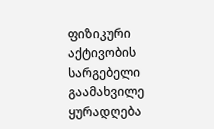ფიზიკური აქტივობის სარგებელი
გაამახვილე ყურადღება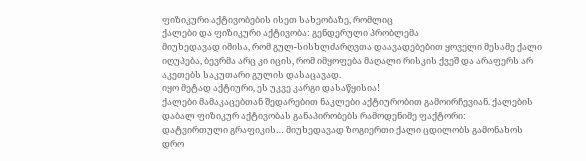ფიზიკური აქტივობების ისეთ სახეობაზე, რომლიც
ქალები და ფიზიკური აქტივობა: გენდერული პრობლემა
მიუხედავად იმისა, რომ გულ-სისხლძარღვთა დაავადებებით ყოველი მესამე ქალი იღუპება, ბევრმა არც კი იცის, რომ იმყოფება მაღალი რისკის ქვეშ და არაფერს არ აკეთებს საკუთარი გულის დასაცავად.
იყო მეტად აქტიური, ეს უკვე კარგი დასაწყისია!
ქალები მამაკაცებთან შედარებით ნაკლები აქტიურობით გამოირჩევიან. ქალების დაბალ ფიზიკურ აქტივობას განაპირობებს რამოდენიმე ფაქტორი:
დატვირთული გრაფიკის… მიუხედავად ზოგიერთი ქალი ცდილობს გამონახოს დრო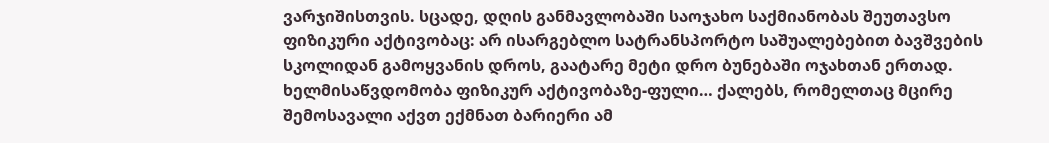ვარჯიშისთვის. სცადე, დღის განმავლობაში საოჯახო საქმიანობას შეუთავსო ფიზიკური აქტივობაც: არ ისარგებლო სატრანსპორტო საშუალებებით ბავშვების სკოლიდან გამოყვანის დროს, გაატარე მეტი დრო ბუნებაში ოჯახთან ერთად.
ხელმისაწვდომობა ფიზიკურ აქტივობაზე-ფული… ქალებს, რომელთაც მცირე შემოსავალი აქვთ ექმნათ ბარიერი ამ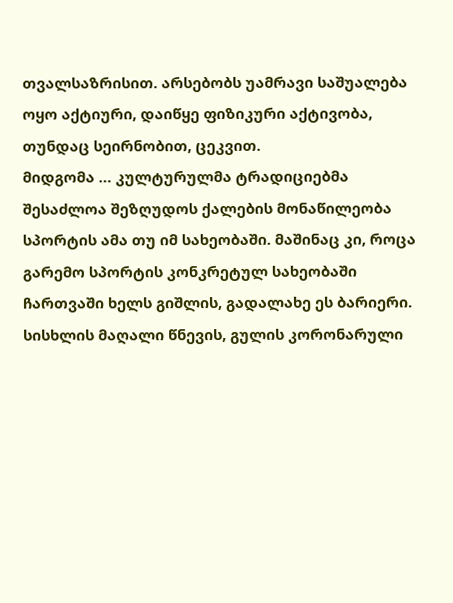თვალსაზრისით. არსებობს უამრავი საშუალება ოყო აქტიური, დაიწყე ფიზიკური აქტივობა, თუნდაც სეირნობით, ცეკვით.
მიდგომა … კულტურულმა ტრადიციებმა შესაძლოა შეზღუდოს ქალების მონაწილეობა სპორტის ამა თუ იმ სახეობაში. მაშინაც კი, როცა გარემო სპორტის კონკრეტულ სახეობაში ჩართვაში ხელს გიშლის, გადალახე ეს ბარიერი.
სისხლის მაღალი წნევის, გულის კორონარული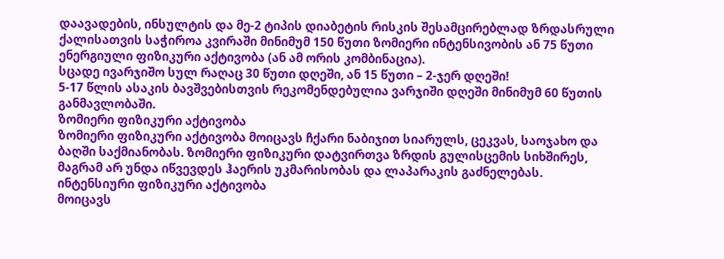დაავადების, ინსულტის და მე-2 ტიპის დიაბეტის რისკის შესამცირებლად ზრდასრული ქალისათვის საჭიროა კვირაში მინიმუმ 150 წუთი ზომიერი ინტენსივობის ან 75 წუთი ენერგიული ფიზიკური აქტივობა (ან ამ ორის კომბინაცია).
სცადე ივარჯიშო სულ რაღაც 30 წუთი დღეში, ან 15 წუთი – 2-ჯერ დღეში!
5-17 წლის ასაკის ბავშვებისთვის რეკომენდებულია ვარჯიში დღეში მინიმუმ 60 წუთის განმავლობაში.
ზომიერი ფიზიკური აქტივობა
ზომიერი ფიზიკური აქტივობა მოიცავს ჩქარი ნაბიჯით სიარულს, ცეკვას, საოჯახო და ბაღში საქმიანობას. ზომიერი ფიზიკური დატვირთვა ზრდის გულისცემის სიხშირეს, მაგრამ არ უნდა იწვევდეს ჰაერის უკმარისობას და ლაპარაკის გაძნელებას.
ინტენსიური ფიზიკური აქტივობა
მოიცავს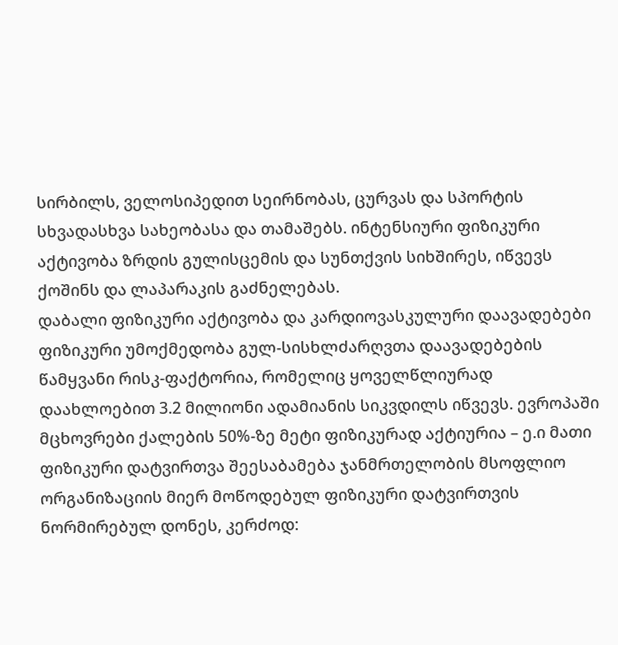სირბილს, ველოსიპედით სეირნობას, ცურვას და სპორტის სხვადასხვა სახეობასა და თამაშებს. ინტენსიური ფიზიკური აქტივობა ზრდის გულისცემის და სუნთქვის სიხშირეს, იწვევს ქოშინს და ლაპარაკის გაძნელებას.
დაბალი ფიზიკური აქტივობა და კარდიოვასკულური დაავადებები
ფიზიკური უმოქმედობა გულ-სისხლძარღვთა დაავადებების წამყვანი რისკ-ფაქტორია, რომელიც ყოველწლიურად დაახლოებით 3.2 მილიონი ადამიანის სიკვდილს იწვევს. ევროპაში მცხოვრები ქალების 50%-ზე მეტი ფიზიკურად აქტიურია – ე.ი მათი ფიზიკური დატვირთვა შეესაბამება ჯანმრთელობის მსოფლიო ორგანიზაციის მიერ მოწოდებულ ფიზიკური დატვირთვის ნორმირებულ დონეს, კერძოდ: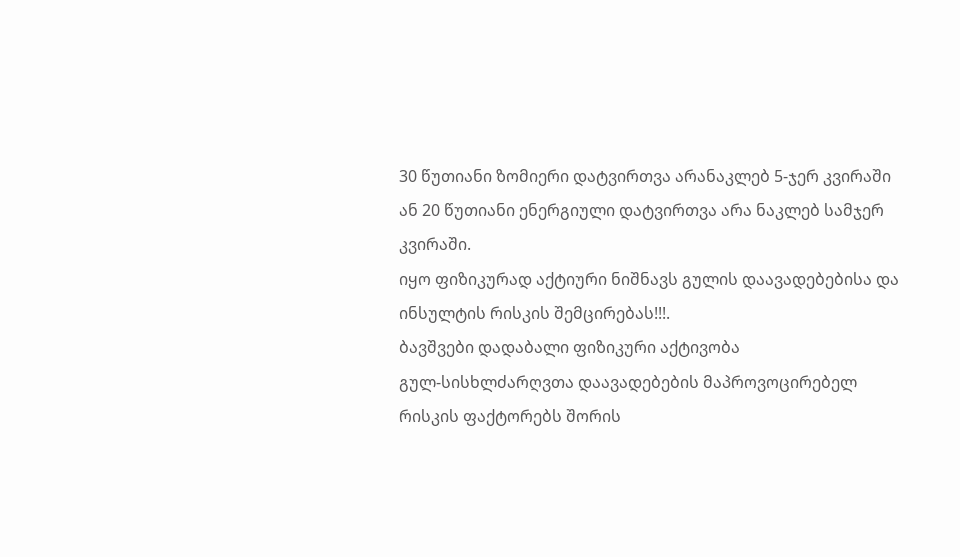30 წუთიანი ზომიერი დატვირთვა არანაკლებ 5-ჯერ კვირაში ან 20 წუთიანი ენერგიული დატვირთვა არა ნაკლებ სამჯერ კვირაში.
იყო ფიზიკურად აქტიური ნიშნავს გულის დაავადებებისა და ინსულტის რისკის შემცირებას!!!.
ბავშვები დადაბალი ფიზიკური აქტივობა
გულ-სისხლძარღვთა დაავადებების მაპროვოცირებელ რისკის ფაქტორებს შორის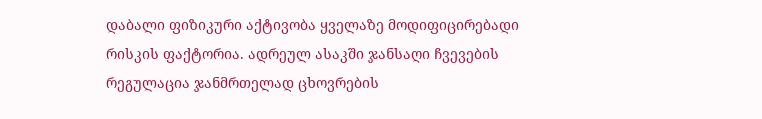დაბალი ფიზიკური აქტივობა ყველაზე მოდიფიცირებადი რისკის ფაქტორია. ადრეულ ასაკში ჯანსაღი ჩვევების რეგულაცია ჯანმრთელად ცხოვრების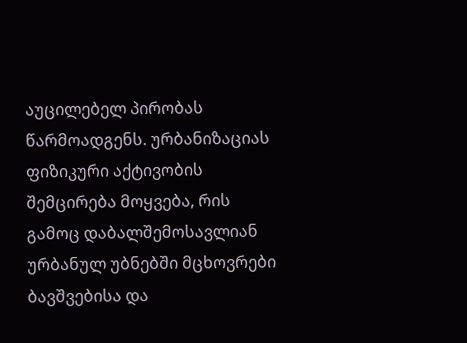აუცილებელ პირობას წარმოადგენს. ურბანიზაციას ფიზიკური აქტივობის შემცირება მოყვება, რის გამოც დაბალშემოსავლიან ურბანულ უბნებში მცხოვრები ბავშვებისა და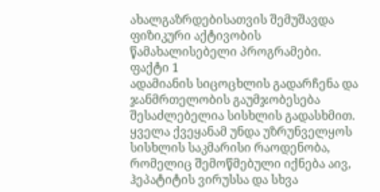ახალგაზრდებისათვის შემუშავდა ფიზიკური აქტივობის წამახალისებელი პროგრამები.
ფაქტი 1
ადამიანის სიცოცხლის გადარჩენა და ჯანმრთელობის გაუმჯობესება შესაძლებელია სისხლის გადასხმით.
ყველა ქვეყანამ უნდა უზრუნველყოს სისხლის საკმარისი რაოდენობა, რომელიც შემოწმებული იქნება აივ, ჰეპატიტის ვირუსსა და სხვა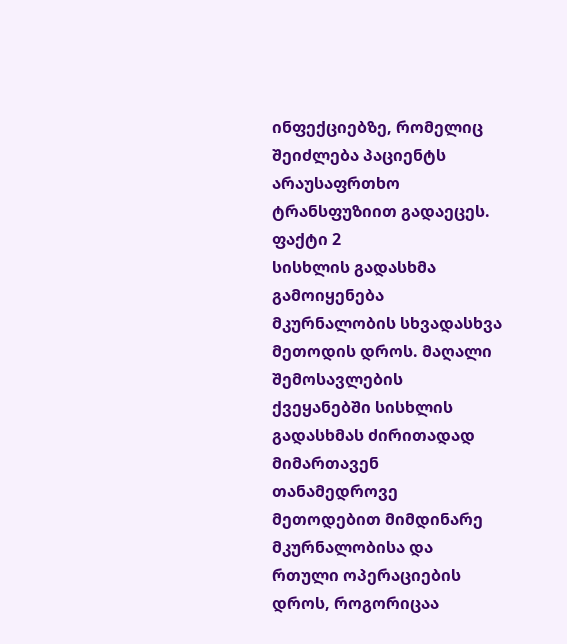ინფექციებზე, რომელიც შეიძლება პაციენტს არაუსაფრთხო ტრანსფუზიით გადაეცეს.
ფაქტი 2
სისხლის გადასხმა გამოიყენება მკურნალობის სხვადასხვა მეთოდის დროს. მაღალი შემოსავლების ქვეყანებში სისხლის გადასხმას ძირითადად მიმართავენ თანამედროვე მეთოდებით მიმდინარე მკურნალობისა და რთული ოპერაციების დროს, როგორიცაა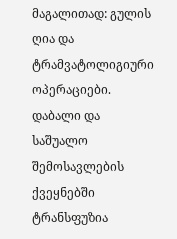მაგალითად: გულის ღია და ტრამვატოლიგიური ოპერაციები. დაბალი და საშუალო შემოსავლების ქვეყნებში ტრანსფუზია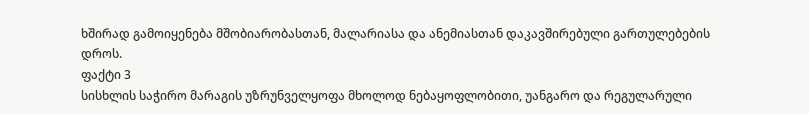ხშირად გამოიყენება მშობიარობასთან, მალარიასა და ანემიასთან დაკავშირებული გართულებების დროს.
ფაქტი 3
სისხლის საჭირო მარაგის უზრუნველყოფა მხოლოდ ნებაყოფლობითი, უანგარო და რეგულარული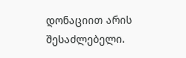დონაციით არის შესაძლებელი.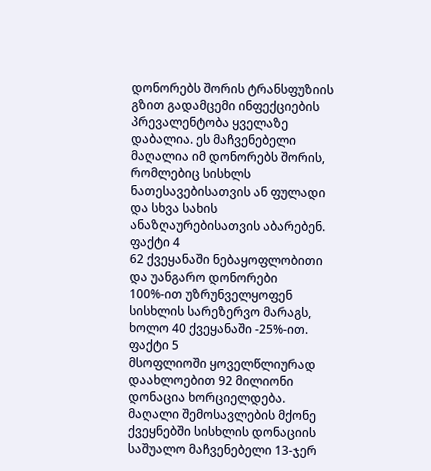დონორებს შორის ტრანსფუზიის გზით გადამცემი ინფექციების პრევალენტობა ყველაზე დაბალია. ეს მაჩვენებელი მაღალია იმ დონორებს შორის, რომლებიც სისხლს ნათესავებისათვის ან ფულადი და სხვა სახის ანაზღაურებისათვის აბარებენ.
ფაქტი 4
62 ქვეყანაში ნებაყოფლობითი და უანგარო დონორები 100%-ით უზრუნველყოფენ სისხლის სარეზერვო მარაგს, ხოლო 40 ქვეყანაში -25%-ით.
ფაქტი 5
მსოფლიოში ყოველწლიურად დაახლოებით 92 მილიონი დონაცია ხორციელდება. მაღალი შემოსავლების მქონე ქვეყნებში სისხლის დონაციის საშუალო მაჩვენებელი 13-ჯერ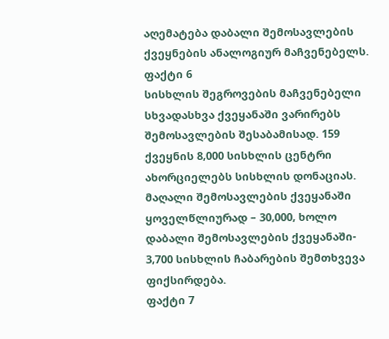აღემატება დაბალი შემოსავლების ქვეყნების ანალოგიურ მაჩვენებელს.
ფაქტი 6
სისხლის შეგროვების მაჩვენებელი სხვადასხვა ქვეყანაში ვარირებს შემოსავლების შესაბამისად. 159 ქვეყნის 8,000 სისხლის ცენტრი ახორციელებს სისხლის დონაციას. მაღალი შემოსავლების ქვეყანაში ყოველწლიურად – 30,000, ხოლო დაბალი შემოსავლების ქვეყანაში- 3,700 სისხლის ჩაბარების შემთხვევა ფიქსირდება.
ფაქტი 7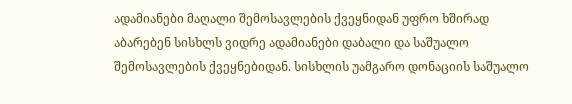ადამიანები მაღალი შემოსავლების ქვეყნიდან უფრო ხშირად აბარებენ სისხლს ვიდრე ადამიანები დაბალი და საშუალო შემოსავლების ქვეყნებიდან. სისხლის უამგარო დონაციის საშუალო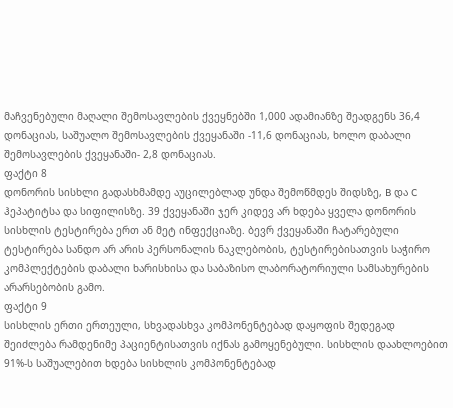მაჩვენებული მაღალი შემოსავლების ქვეყნებში 1,000 ადამიანზე შეადგენს 36,4 დონაციას, საშუალო შემოსავლების ქვეყანაში -11,6 დონაციას, ხოლო დაბალი შემოსავლების ქვეყანაში- 2,8 დონაციას.
ფაქტი 8
დონორის სისხლი გადასხმამდე აუცილებლად უნდა შემოწმდეს შიდსზე, B და C ჰეპატიტსა და სიფილისზე. 39 ქვეყანაში ჯერ კიდევ არ ხდება ყველა დონორის სისხლის ტესტირება ერთ ან მეტ ინფექციაზე. ბევრ ქვეყანაში ჩატარებული ტესტირება სანდო არ არის პერსონალის ნაკლებობის, ტესტირებისათვის საჭირო კომპლექტების დაბალი ხარისხისა და საბაზისო ლაბორატორიული სამსახურების არარსებობის გამო.
ფაქტი 9
სისხლის ერთი ერთეული, სხვადასხვა კომპონენტებად დაყოფის შედეგად შეიძლება რამდენიმე პაციენტისათვის იქნას გამოყენებული. სისხლის დაახლოებით 91%-ს საშუალებით ხდება სისხლის კომპონენტებად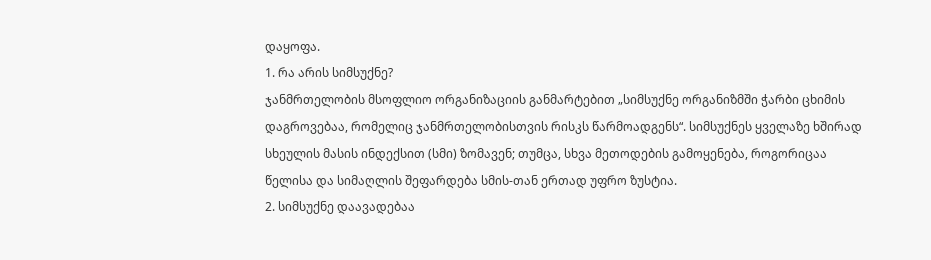დაყოფა.
1. რა არის სიმსუქნე?
ჯანმრთელობის მსოფლიო ორგანიზაციის განმარტებით „სიმსუქნე ორგანიზმში ჭარბი ცხიმის დაგროვებაა, რომელიც ჯანმრთელობისთვის რისკს წარმოადგენს“. სიმსუქნეს ყველაზე ხშირად სხეულის მასის ინდექსით (სმი) ზომავენ; თუმცა, სხვა მეთოდების გამოყენება, როგორიცაა წელისა და სიმაღლის შეფარდება სმის-თან ერთად უფრო ზუსტია.
2. სიმსუქნე დაავადებაა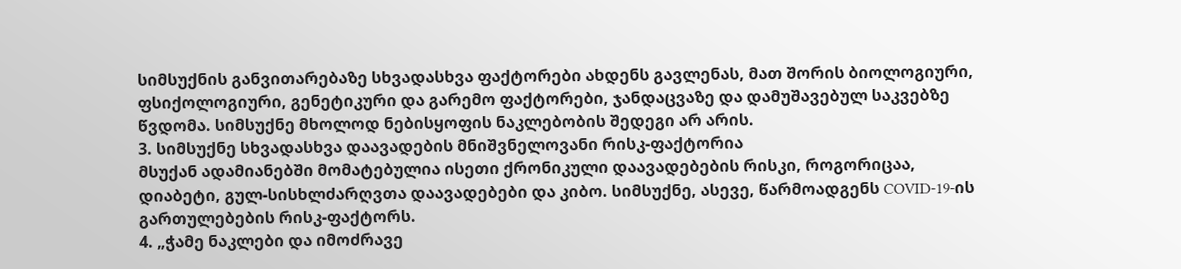სიმსუქნის განვითარებაზე სხვადასხვა ფაქტორები ახდენს გავლენას, მათ შორის ბიოლოგიური, ფსიქოლოგიური, გენეტიკური და გარემო ფაქტორები, ჯანდაცვაზე და დამუშავებულ საკვებზე წვდომა. სიმსუქნე მხოლოდ ნებისყოფის ნაკლებობის შედეგი არ არის.
3. სიმსუქნე სხვადასხვა დაავადების მნიშვნელოვანი რისკ-ფაქტორია
მსუქან ადამიანებში მომატებულია ისეთი ქრონიკული დაავადებების რისკი, როგორიცაა, დიაბეტი, გულ-სისხლძარღვთა დაავადებები და კიბო. სიმსუქნე, ასევე, წარმოადგენს COVID-19-ის გართულებების რისკ-ფაქტორს.
4. „ჭამე ნაკლები და იმოძრავე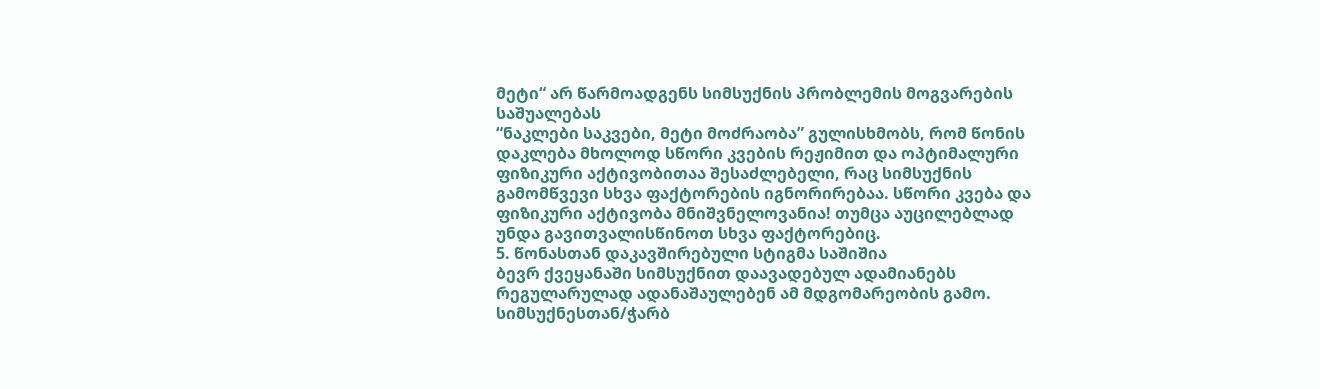მეტი“ არ წარმოადგენს სიმსუქნის პრობლემის მოგვარების საშუალებას
“ნაკლები საკვები, მეტი მოძრაობა” გულისხმობს, რომ წონის დაკლება მხოლოდ სწორი კვების რეჟიმით და ოპტიმალური ფიზიკური აქტივობითაა შესაძლებელი, რაც სიმსუქნის გამომწვევი სხვა ფაქტორების იგნორირებაა. სწორი კვება და ფიზიკური აქტივობა მნიშვნელოვანია! თუმცა აუცილებლად უნდა გავითვალისწინოთ სხვა ფაქტორებიც.
5. წონასთან დაკავშირებული სტიგმა საშიშია
ბევრ ქვეყანაში სიმსუქნით დაავადებულ ადამიანებს რეგულარულად ადანაშაულებენ ამ მდგომარეობის გამო. სიმსუქნესთან/ჭარბ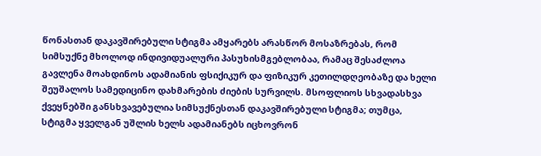წონასთან დაკავშირებული სტიგმა ამყარებს არასწორ მოსაზრებას, რომ სიმსუქნე მხოლოდ ინდივიდუალური პასუხისმგებლობაა, რამაც შესაძლოა გავლენა მოახდინოს ადამიანის ფსიქიკურ და ფიზიკურ კეთილდღეობაზე და ხელი შეუშალოს სამედიცინო დახმარების ძიების სურვილს. მსოფლიოს სხვადასხვა ქვეყნებში განსხვავებულია სიმსუქნესთან დაკავშირებული სტიგმა; თუმცა, სტიგმა ყველგან უშლის ხელს ადამიანებს იცხოვრონ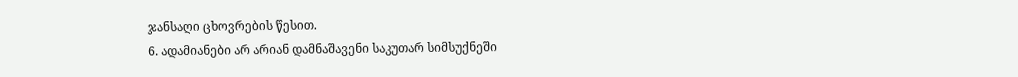ჯანსაღი ცხოვრების წესით.
6. ადამიანები არ არიან დამნაშავენი საკუთარ სიმსუქნეში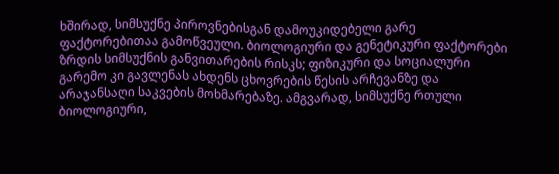ხშირად, სიმსუქნე პიროვნებისგან დამოუკიდებელი გარე ფაქტორებითაა გამოწვეული. ბიოლოგიური და გენეტიკური ფაქტორები ზრდის სიმსუქნის განვითარების რისკს; ფიზიკური და სოციალური გარემო კი გავლენას ახდენს ცხოვრების წესის არჩევანზე და არაჯანსაღი საკვების მოხმარებაზე. ამგვარად, სიმსუქნე რთული ბიოლოგიური,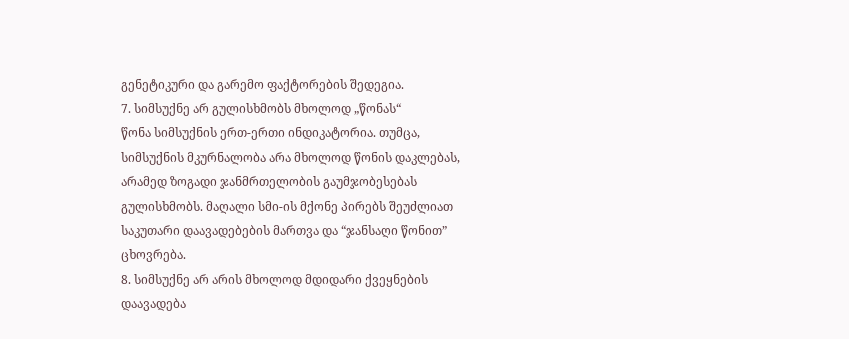გენეტიკური და გარემო ფაქტორების შედეგია.
7. სიმსუქნე არ გულისხმობს მხოლოდ „წონას“
წონა სიმსუქნის ერთ-ერთი ინდიკატორია. თუმცა, სიმსუქნის მკურნალობა არა მხოლოდ წონის დაკლებას, არამედ ზოგადი ჯანმრთელობის გაუმჯობესებას გულისხმობს. მაღალი სმი-ის მქონე პირებს შეუძლიათ საკუთარი დაავადებების მართვა და “ჯანსაღი წონით” ცხოვრება.
8. სიმსუქნე არ არის მხოლოდ მდიდარი ქვეყნების დაავადება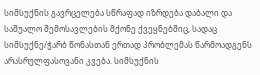სიმსუქნის გავრცელება სწრაფად იზრდება დაბალი და საშუალო შემოსავლების მქონე ქვეყნებშიც, სადაც სიმსუქნე/ჭარბ წონასთან ერთად პრობლემას წარმოადგენს არასრულფასოვანი კვება. სიმსუქნის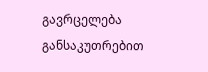გავრცელება განსაკუთრებით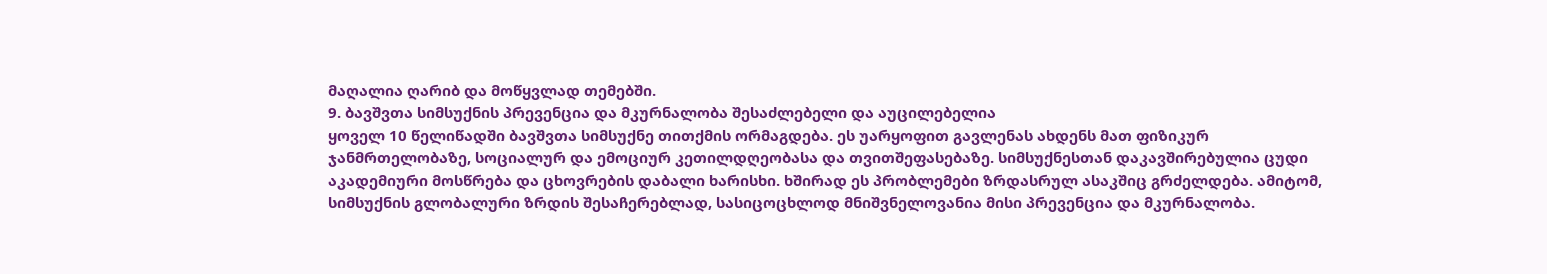მაღალია ღარიბ და მოწყვლად თემებში.
9. ბავშვთა სიმსუქნის პრევენცია და მკურნალობა შესაძლებელი და აუცილებელია
ყოველ 10 წელიწადში ბავშვთა სიმსუქნე თითქმის ორმაგდება. ეს უარყოფით გავლენას ახდენს მათ ფიზიკურ ჯანმრთელობაზე, სოციალურ და ემოციურ კეთილდღეობასა და თვითშეფასებაზე. სიმსუქნესთან დაკავშირებულია ცუდი აკადემიური მოსწრება და ცხოვრების დაბალი ხარისხი. ხშირად ეს პრობლემები ზრდასრულ ასაკშიც გრძელდება. ამიტომ, სიმსუქნის გლობალური ზრდის შესაჩერებლად, სასიცოცხლოდ მნიშვნელოვანია მისი პრევენცია და მკურნალობა.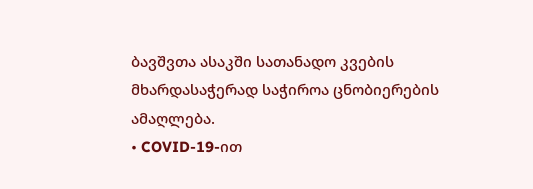ბავშვთა ასაკში სათანადო კვების მხარდასაჭერად საჭიროა ცნობიერების ამაღლება.
• COVID-19-ით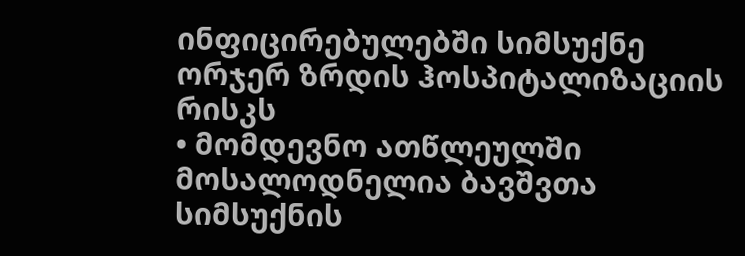ინფიცირებულებში სიმსუქნე ორჯერ ზრდის ჰოსპიტალიზაციის რისკს
• მომდევნო ათწლეულში მოსალოდნელია ბავშვთა სიმსუქნის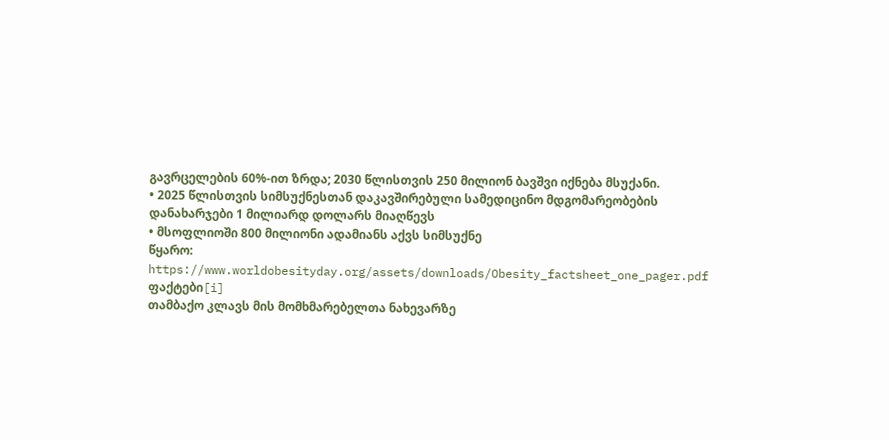გავრცელების 60%-ით ზრდა; 2030 წლისთვის 250 მილიონ ბავშვი იქნება მსუქანი.
• 2025 წლისთვის სიმსუქნესთან დაკავშირებული სამედიცინო მდგომარეობების დანახარჯები 1 მილიარდ დოლარს მიაღწევს
• მსოფლიოში 800 მილიონი ადამიანს აქვს სიმსუქნე
წყარო:
https://www.worldobesityday.org/assets/downloads/Obesity_factsheet_one_pager.pdf
ფაქტები[i]
თამბაქო კლავს მის მომხმარებელთა ნახევარზე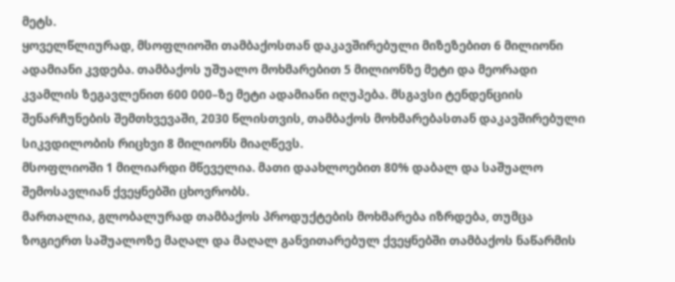მეტს.
ყოველწლიურად, მსოფლიოში თამბაქოსთან დაკავშირებული მიზეზებით 6 მილიონი ადამიანი კვდება. თამბაქოს უშუალო მოხმარებით 5 მილიონზე მეტი და მეორადი კვამლის ზეგავლენით 600 000–ზე მეტი ადამიანი იღუპება. მსგავსი ტენდენციის შენარჩუნების შემთხვევაში, 2030 წლისთვის, თამბაქოს მოხმარებასთან დაკავშირებული სიკვდილობის რიცხვი 8 მილიონს მიაღწევს.
მსოფლიოში 1 მილიარდი მწეველია. მათი დაახლოებით 80% დაბალ და საშუალო შემოსავლიან ქვეყნებში ცხოვრობს.
მართალია, გლობალურად თამბაქოს პროდუქტების მოხმარება იზრდება, თუმცა ზოგიერთ საშუალოზე მაღალ და მაღალ განვითარებულ ქვეყნებში თამბაქოს ნაწარმის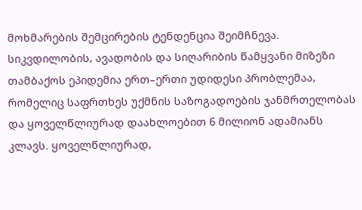მოხმარების შემცირების ტენდენცია შეიმჩნევა.
სიკვდილობის, ავადობის და სიღარიბის წამყვანი მიზეზი
თამბაქოს ეპიდემია ერთ–ერთი უდიდესი პრობლემაა, რომელიც საფრთხეს უქმნის საზოგადოების ჯანმრთელობას და ყოველწლიურად დაახლოებით 6 მილიონ ადამიანს კლავს. ყოველწლიურად,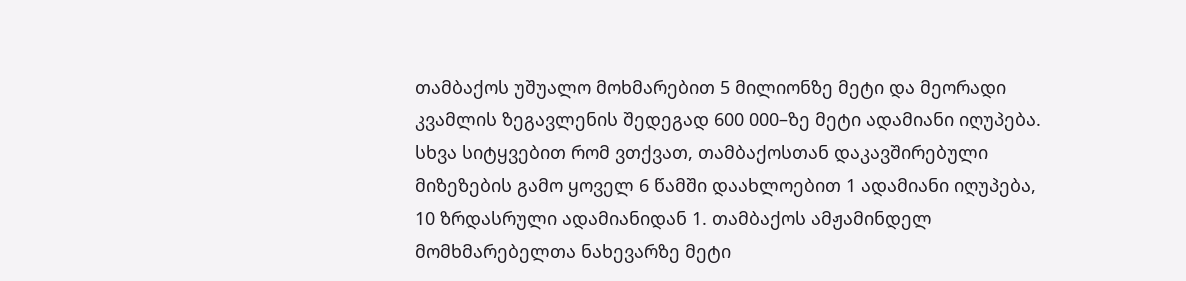თამბაქოს უშუალო მოხმარებით 5 მილიონზე მეტი და მეორადი კვამლის ზეგავლენის შედეგად 600 000–ზე მეტი ადამიანი იღუპება. სხვა სიტყვებით რომ ვთქვათ, თამბაქოსთან დაკავშირებული მიზეზების გამო ყოველ 6 წამში დაახლოებით 1 ადამიანი იღუპება, 10 ზრდასრული ადამიანიდან 1. თამბაქოს ამჟამინდელ მომხმარებელთა ნახევარზე მეტი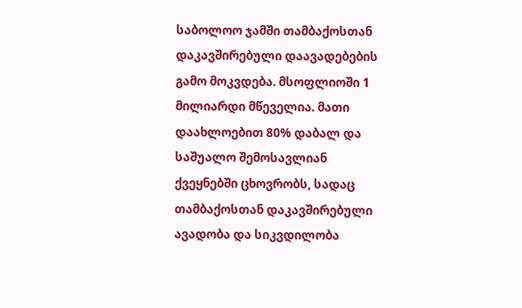საბოლოო ჯამში თამბაქოსთან დაკავშირებული დაავადებების გამო მოკვდება. მსოფლიოში 1 მილიარდი მწეველია. მათი დაახლოებით 80% დაბალ და საშუალო შემოსავლიან ქვეყნებში ცხოვრობს, სადაც თამბაქოსთან დაკავშირებული ავადობა და სიკვდილობა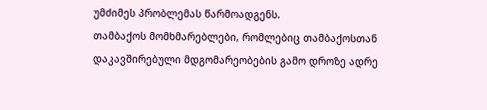უმძიმეს პრობლემას წარმოადგენს.
თამბაქოს მომხმარებლები, რომლებიც თამბაქოსთან დაკავშირებული მდგომარეობების გამო დროზე ადრე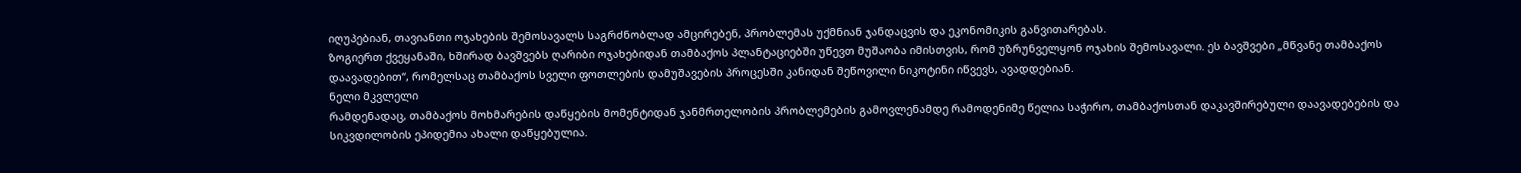იღუპებიან, თავიანთი ოჯახების შემოსავალს საგრძნობლად ამცირებენ, პრობლემას უქმნიან ჯანდაცვის და ეკონომიკის განვითარებას.
ზოგიერთ ქვეყანაში, ხშირად ბავშვებს ღარიბი ოჯახებიდან თამბაქოს პლანტაციებში უწევთ მუშაობა იმისთვის, რომ უზრუნველყონ ოჯახის შემოსავალი. ეს ბავშვები „მწვანე თამბაქოს დაავადებით“, რომელსაც თამბაქოს სველი ფოთლების დამუშავების პროცესში კანიდან შეწოვილი ნიკოტინი იწვევს, ავადდებიან.
ნელი მკვლელი
რამდენადაც, თამბაქოს მოხმარების დაწყების მომენტიდან ჯანმრთელობის პრობლემების გამოვლენამდე რამოდენიმე წელია საჭირო, თამბაქოსთან დაკავშირებული დაავადებების და სიკვდილობის ეპიდემია ახალი დაწყებულია.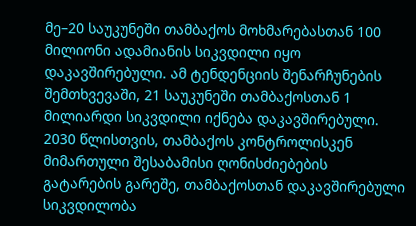მე–20 საუკუნეში თამბაქოს მოხმარებასთან 100 მილიონი ადამიანის სიკვდილი იყო დაკავშირებული. ამ ტენდენციის შენარჩუნების შემთხვევაში, 21 საუკუნეში თამბაქოსთან 1 მილიარდი სიკვდილი იქნება დაკავშირებული.
2030 წლისთვის, თამბაქოს კონტროლისკენ მიმართული შესაბამისი ღონისძიებების გატარების გარეშე, თამბაქოსთან დაკავშირებული სიკვდილობა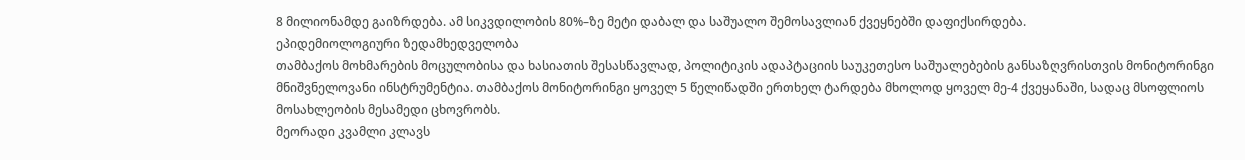8 მილიონამდე გაიზრდება. ამ სიკვდილობის 80%–ზე მეტი დაბალ და საშუალო შემოსავლიან ქვეყნებში დაფიქსირდება.
ეპიდემიოლოგიური ზედამხედველობა
თამბაქოს მოხმარების მოცულობისა და ხასიათის შესასწავლად, პოლიტიკის ადაპტაციის საუკეთესო საშუალებების განსაზღვრისთვის მონიტორინგი მნიშვნელოვანი ინსტრუმენტია. თამბაქოს მონიტორინგი ყოველ 5 წელიწადში ერთხელ ტარდება მხოლოდ ყოველ მე-4 ქვეყანაში, სადაც მსოფლიოს მოსახლეობის მესამედი ცხოვრობს.
მეორადი კვამლი კლავს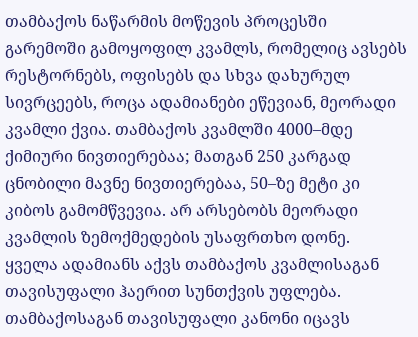თამბაქოს ნაწარმის მოწევის პროცესში გარემოში გამოყოფილ კვამლს, რომელიც ავსებს რესტორნებს, ოფისებს და სხვა დახურულ სივრცეებს, როცა ადამიანები ეწევიან, მეორადი კვამლი ქვია. თამბაქოს კვამლში 4000–მდე ქიმიური ნივთიერებაა; მათგან 250 კარგად ცნობილი მავნე ნივთიერებაა, 50–ზე მეტი კი კიბოს გამომწვევია. არ არსებობს მეორადი კვამლის ზემოქმედების უსაფრთხო დონე.
ყველა ადამიანს აქვს თამბაქოს კვამლისაგან თავისუფალი ჰაერით სუნთქვის უფლება. თამბაქოსაგან თავისუფალი კანონი იცავს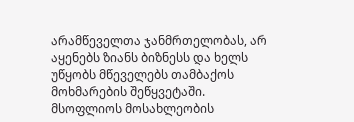არამწეველთა ჯანმრთელობას, არ აყენებს ზიანს ბიზნესს და ხელს უწყობს მწეველებს თამბაქოს მოხმარების შეწყვეტაში.
მსოფლიოს მოსახლეობის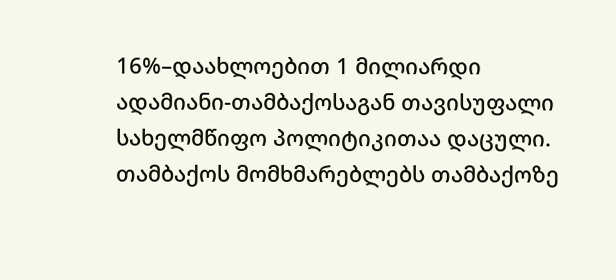16%–დაახლოებით 1 მილიარდი ადამიანი-თამბაქოსაგან თავისუფალი სახელმწიფო პოლიტიკითაა დაცული.
თამბაქოს მომხმარებლებს თამბაქოზე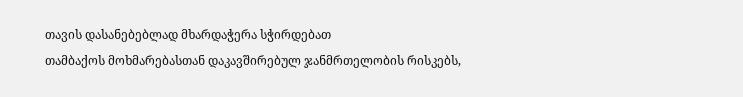თავის დასანებებლად მხარდაჭერა სჭირდებათ
თამბაქოს მოხმარებასთან დაკავშირებულ ჯანმრთელობის რისკებს,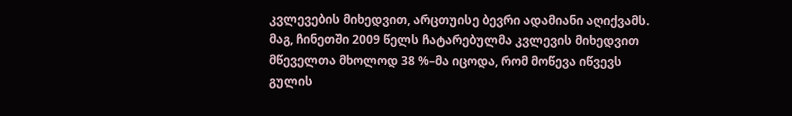კვლევების მიხედვით, არცთუისე ბევრი ადამიანი აღიქვამს. მაგ, ჩინეთში 2009 წელს ჩატარებულმა კვლევის მიხედვით მწეველთა მხოლოდ 38 %–მა იცოდა, რომ მოწევა იწვევს გულის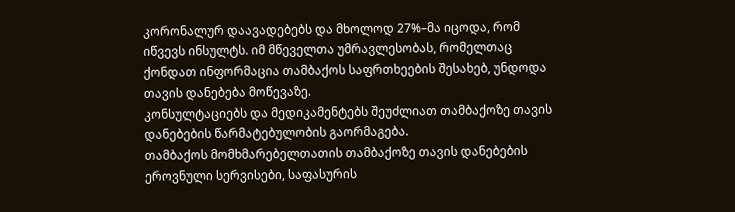კორონალურ დაავადებებს და მხოლოდ 27%–მა იცოდა, რომ იწვევს ინსულტს. იმ მწეველთა უმრავლესობას, რომელთაც ქონდათ ინფორმაცია თამბაქოს საფრთხეების შესახებ, უნდოდა თავის დანებება მოწევაზე.
კონსულტაციებს და მედიკამენტებს შეუძლიათ თამბაქოზე თავის დანებების წარმატებულობის გაორმაგება.
თამბაქოს მომხმარებელთათის თამბაქოზე თავის დანებების ეროვნული სერვისები, საფასურის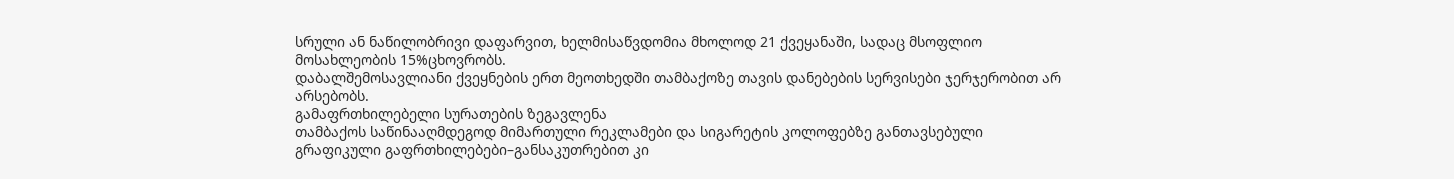სრული ან ნაწილობრივი დაფარვით, ხელმისაწვდომია მხოლოდ 21 ქვეყანაში, სადაც მსოფლიო მოსახლეობის 15%ცხოვრობს.
დაბალშემოსავლიანი ქვეყნების ერთ მეოთხედში თამბაქოზე თავის დანებების სერვისები ჯერჯერობით არ არსებობს.
გამაფრთხილებელი სურათების ზეგავლენა
თამბაქოს საწინააღმდეგოდ მიმართული რეკლამები და სიგარეტის კოლოფებზე განთავსებული გრაფიკული გაფრთხილებები–განსაკუთრებით კი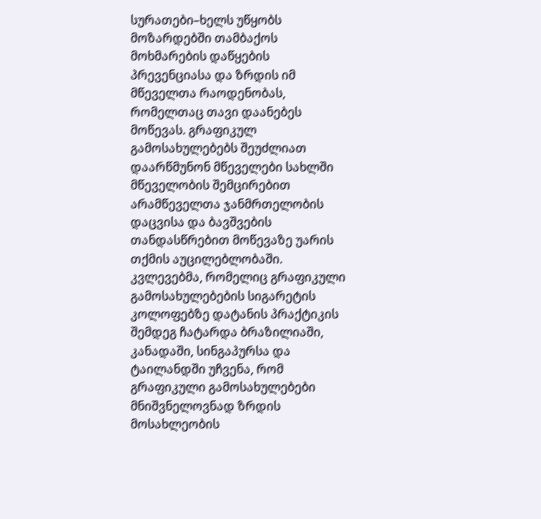სურათები–ხელს უწყობს მოზარდებში თამბაქოს მოხმარების დაწყების პრევენციასა და ზრდის იმ მწეველთა რაოდენობას, რომელთაც თავი დაანებეს მოწევას. გრაფიკულ გამოსახულებებს შეუძლიათ დაარწმუნონ მწეველები სახლში მწეველობის შემცირებით არამწეველთა ჯანმრთელობის დაცვისა და ბავშვების თანდასწრებით მოწევაზე უარის თქმის აუცილებლობაში. კვლევებმა, რომელიც გრაფიკული გამოსახულებების სიგარეტის კოლოფებზე დატანის პრაქტიკის შემდეგ ჩატარდა ბრაზილიაში, კანადაში, სინგაპურსა და ტაილანდში უჩვენა, რომ გრაფიკული გამოსახულებები მნიშვნელოვნად ზრდის მოსახლეობის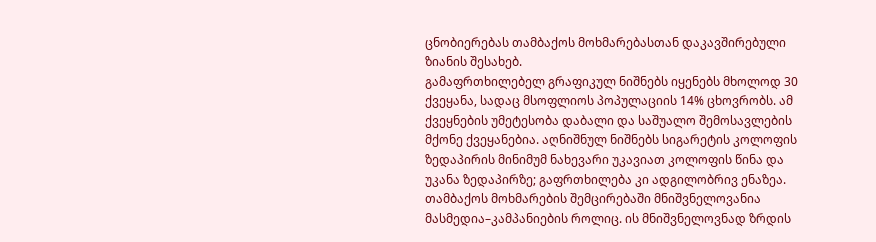ცნობიერებას თამბაქოს მოხმარებასთან დაკავშირებული ზიანის შესახებ.
გამაფრთხილებელ გრაფიკულ ნიშნებს იყენებს მხოლოდ 30 ქვეყანა, სადაც მსოფლიოს პოპულაციის 14% ცხოვრობს. ამ ქვეყნების უმეტესობა დაბალი და საშუალო შემოსავლების მქონე ქვეყანებია. აღნიშნულ ნიშნებს სიგარეტის კოლოფის ზედაპირის მინიმუმ ნახევარი უკავიათ კოლოფის წინა და უკანა ზედაპირზე; გაფრთხილება კი ადგილობრივ ენაზეა.
თამბაქოს მოხმარების შემცირებაში მნიშვნელოვანია მასმედია–კამპანიების როლიც. ის მნიშვნელოვნად ზრდის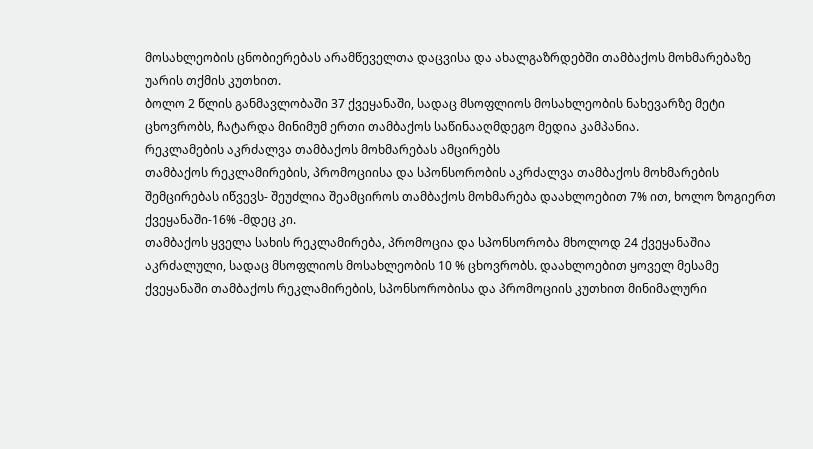მოსახლეობის ცნობიერებას არამწეველთა დაცვისა და ახალგაზრდებში თამბაქოს მოხმარებაზე უარის თქმის კუთხით.
ბოლო 2 წლის განმავლობაში 37 ქვეყანაში, სადაც მსოფლიოს მოსახლეობის ნახევარზე მეტი ცხოვრობს, ჩატარდა მინიმუმ ერთი თამბაქოს საწინააღმდეგო მედია კამპანია.
რეკლამების აკრძალვა თამბაქოს მოხმარებას ამცირებს
თამბაქოს რეკლამირების, პრომოციისა და სპონსორობის აკრძალვა თამბაქოს მოხმარების შემცირებას იწვევს- შეუძლია შეამციროს თამბაქოს მოხმარება დაახლოებით 7% ით, ხოლო ზოგიერთ ქვეყანაში-16% -მდეც კი.
თამბაქოს ყველა სახის რეკლამირება, პრომოცია და სპონსორობა მხოლოდ 24 ქვეყანაშია აკრძალული, სადაც მსოფლიოს მოსახლეობის 10 % ცხოვრობს. დაახლოებით ყოველ მესამე ქვეყანაში თამბაქოს რეკლამირების, სპონსორობისა და პრომოციის კუთხით მინიმალური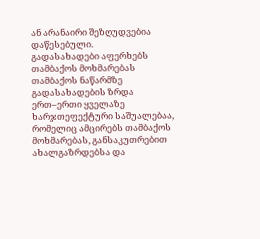ან არანაირი შეზღუდვებია დაწესებული.
გადასახადები აფერხებს თამბაქოს მოხმარებას
თამბაქოს ნაწარმზე გადასახადების ზრდა ერთ–ერთი ყველაზე ხარჯთეფექტური საშუალებაა, რომელიც ამცირებს თამბაქოს მოხმარებას, განსაკუთრებით ახალგაზრდებსა და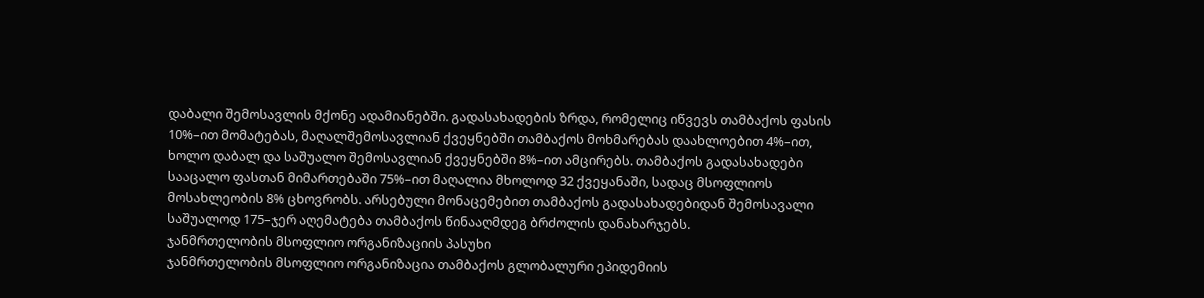დაბალი შემოსავლის მქონე ადამიანებში. გადასახადების ზრდა, რომელიც იწვევს თამბაქოს ფასის 10%–ით მომატებას, მაღალშემოსავლიან ქვეყნებში თამბაქოს მოხმარებას დაახლოებით 4%–ით, ხოლო დაბალ და საშუალო შემოსავლიან ქვეყნებში 8%–ით ამცირებს. თამბაქოს გადასახადები სააცალო ფასთან მიმართებაში 75%–ით მაღალია მხოლოდ 32 ქვეყანაში, სადაც მსოფლიოს მოსახლეობის 8% ცხოვრობს. არსებული მონაცემებით თამბაქოს გადასახადებიდან შემოსავალი საშუალოდ 175–ჯერ აღემატება თამბაქოს წინააღმდეგ ბრძოლის დანახარჯებს.
ჯანმრთელობის მსოფლიო ორგანიზაციის პასუხი
ჯანმრთელობის მსოფლიო ორგანიზაცია თამბაქოს გლობალური ეპიდემიის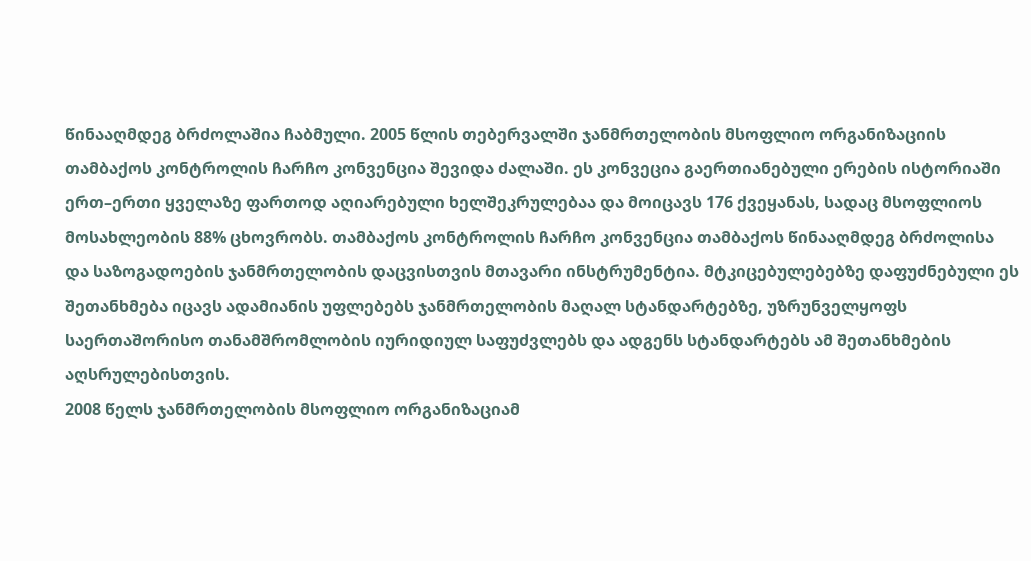წინააღმდეგ ბრძოლაშია ჩაბმული. 2005 წლის თებერვალში ჯანმრთელობის მსოფლიო ორგანიზაციის თამბაქოს კონტროლის ჩარჩო კონვენცია შევიდა ძალაში. ეს კონვეცია გაერთიანებული ერების ისტორიაში ერთ–ერთი ყველაზე ფართოდ აღიარებული ხელშეკრულებაა და მოიცავს 176 ქვეყანას, სადაც მსოფლიოს მოსახლეობის 88% ცხოვრობს. თამბაქოს კონტროლის ჩარჩო კონვენცია თამბაქოს წინააღმდეგ ბრძოლისა და საზოგადოების ჯანმრთელობის დაცვისთვის მთავარი ინსტრუმენტია. მტკიცებულებებზე დაფუძნებული ეს შეთანხმება იცავს ადამიანის უფლებებს ჯანმრთელობის მაღალ სტანდარტებზე, უზრუნველყოფს საერთაშორისო თანამშრომლობის იურიდიულ საფუძვლებს და ადგენს სტანდარტებს ამ შეთანხმების აღსრულებისთვის.
2008 წელს ჯანმრთელობის მსოფლიო ორგანიზაციამ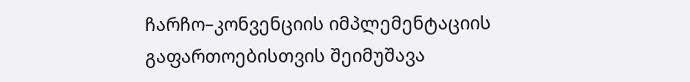ჩარჩო–კონვენციის იმპლემენტაციის გაფართოებისთვის შეიმუშავა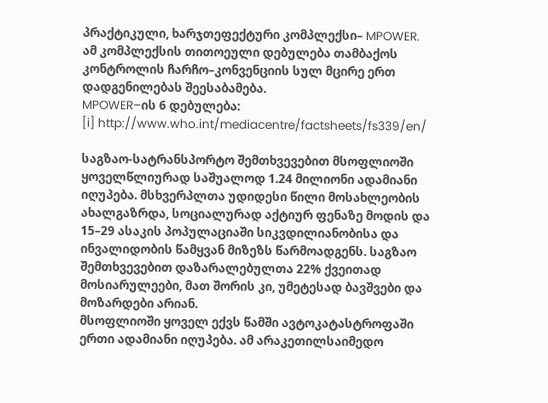პრაქტიკული, ხარჯთეფექტური კომპლექსი– MPOWER. ამ კომპლექსის თითოეული დებულება თამბაქოს კონტროლის ჩარჩო–კონვენციის სულ მცირე ერთ დადგენილებას შეესაბამება.
MPOWER–ის 6 დებულება:
[i] http://www.who.int/mediacentre/factsheets/fs339/en/

საგზაო-სატრანსპორტო შემთხვევებით მსოფლიოში ყოველწლიურად საშუალოდ 1.24 მილიონი ადამიანი იღუპება. მსხვერპლთა უდიდესი წილი მოსახლეობის ახალგაზრდა, სოციალურად აქტიურ ფენაზე მოდის და 15–29 ასაკის პოპულაციაში სიკვდილიანობისა და ინვალიდობის წამყვან მიზეზს წარმოადგენს. საგზაო შემთხვევებით დაზარალებულთა 22% ქვეითად მოსიარულეები, მათ შორის კი, უმეტესად ბავშვები და მოზარდები არიან.
მსოფლიოში ყოველ ექვს წამში ავტოკატასტროფაში ერთი ადამიანი იღუპება. ამ არაკეთილსაიმედო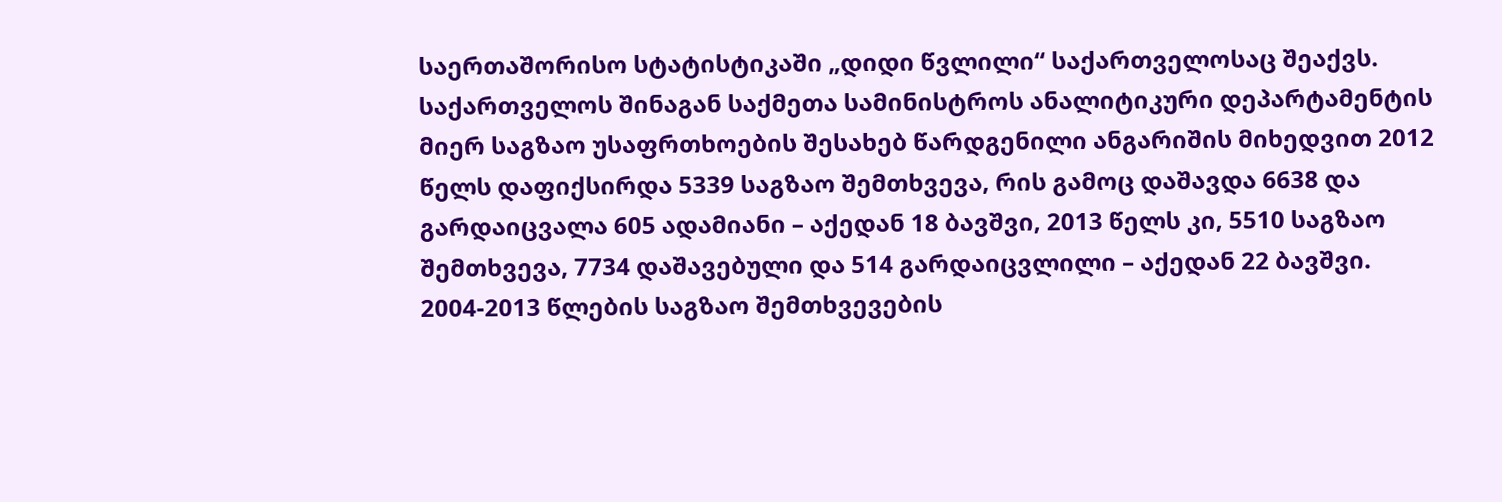საერთაშორისო სტატისტიკაში „დიდი წვლილი“ საქართველოსაც შეაქვს.
საქართველოს შინაგან საქმეთა სამინისტროს ანალიტიკური დეპარტამენტის მიერ საგზაო უსაფრთხოების შესახებ წარდგენილი ანგარიშის მიხედვით 2012 წელს დაფიქსირდა 5339 საგზაო შემთხვევა, რის გამოც დაშავდა 6638 და გარდაიცვალა 605 ადამიანი – აქედან 18 ბავშვი, 2013 წელს კი, 5510 საგზაო შემთხვევა, 7734 დაშავებული და 514 გარდაიცვლილი – აქედან 22 ბავშვი.
2004-2013 წლების საგზაო შემთხვევების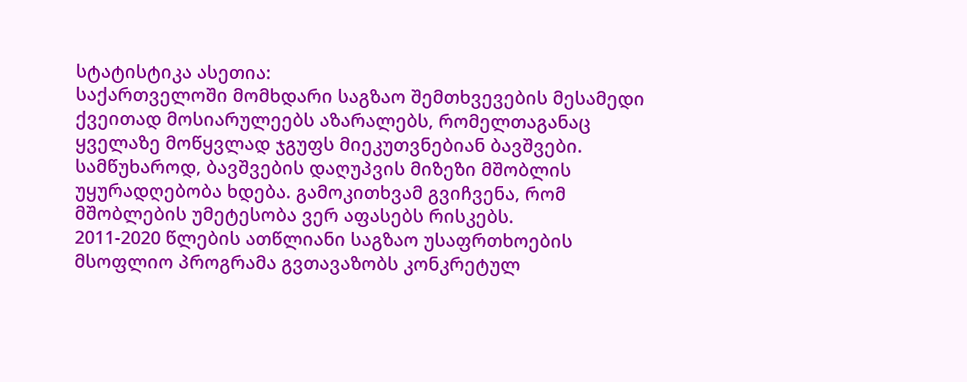სტატისტიკა ასეთია:
საქართველოში მომხდარი საგზაო შემთხვევების მესამედი ქვეითად მოსიარულეებს აზარალებს, რომელთაგანაც ყველაზე მოწყვლად ჯგუფს მიეკუთვნებიან ბავშვები.
სამწუხაროდ, ბავშვების დაღუპვის მიზეზი მშობლის უყურადღებობა ხდება. გამოკითხვამ გვიჩვენა, რომ მშობლების უმეტესობა ვერ აფასებს რისკებს.
2011-2020 წლების ათწლიანი საგზაო უსაფრთხოების მსოფლიო პროგრამა გვთავაზობს კონკრეტულ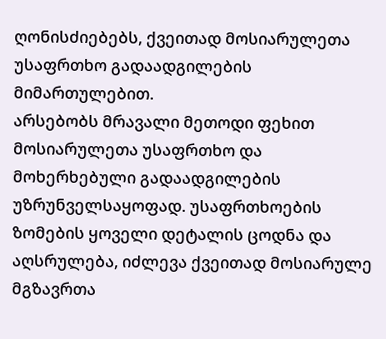ღონისძიებებს, ქვეითად მოსიარულეთა უსაფრთხო გადაადგილების მიმართულებით.
არსებობს მრავალი მეთოდი ფეხით მოსიარულეთა უსაფრთხო და მოხერხებული გადაადგილების უზრუნველსაყოფად. უსაფრთხოების ზომების ყოველი დეტალის ცოდნა და აღსრულება, იძლევა ქვეითად მოსიარულე მგზავრთა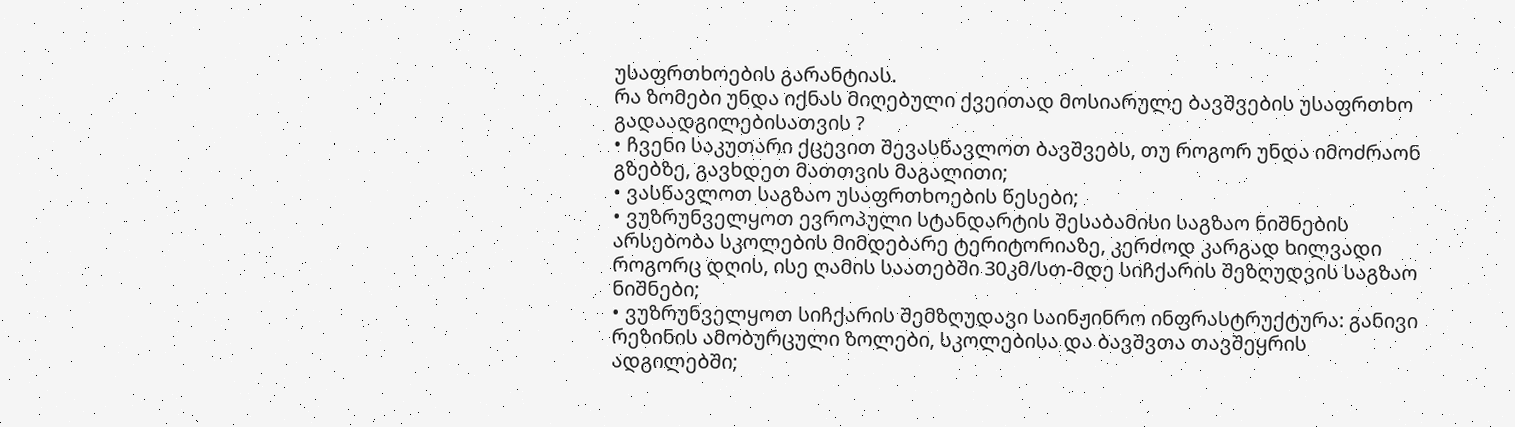უსაფრთხოების გარანტიას.
რა ზომები უნდა იქნას მიღებული ქვეითად მოსიარულე ბავშვების უსაფრთხო გადაადგილებისათვის ?
• ჩვენი საკუთარი ქცევით შევასწავლოთ ბავშვებს, თუ როგორ უნდა იმოძრაონ გზებზე, გავხდეთ მათთვის მაგალითი;
• ვასწავლოთ საგზაო უსაფრთხოების წესები;
• ვუზრუნველყოთ ევროპული სტანდარტის შესაბამისი საგზაო ნიშნების არსებობა სკოლების მიმდებარე ტერიტორიაზე, კერძოდ კარგად ხილვადი როგორც დღის, ისე ღამის საათებში 30კმ/სთ-მდე სიჩქარის შეზღუდვის საგზაო ნიშნები;
• ვუზრუნველყოთ სიჩქარის შემზღუდავი საინჟინრო ინფრასტრუქტურა: განივი რეზინის ამობურცული ზოლები, სკოლებისა და ბავშვთა თავშეყრის ადგილებში;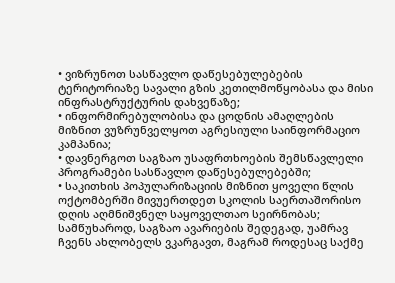• ვიზრუნოთ სასწავლო დაწესებულებების ტერიტორიაზე სავალი გზის კეთილმოწყობასა და მისი ინფრასტრუქტურის დახვეწაზე;
• ინფორმირებულობისა და ცოდნის ამაღლების მიზნით ვუზრუნველყოთ აგრესიული საინფორმაციო კამპანია;
• დავნერგოთ საგზაო უსაფრთხოების შემსწავლელი პროგრამები სასწავლო დაწესებულებებში;
• საკითხის პოპულარიზაციის მიზნით ყოველი წლის ოქტომბერში მივუერთდეთ სკოლის საერთაშორისო დღის აღმნიშვნელ საყოველთაო სეირნობას;
სამწუხაროდ, საგზაო ავარიების შედეგად, უამრავ ჩვენს ახლობელს ვკარგავთ, მაგრამ როდესაც საქმე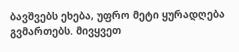ბავშვებს ეხება, უფრო მეტი ყურადღება გვმართებს. მივყვეთ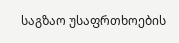საგზაო უსაფრთხოების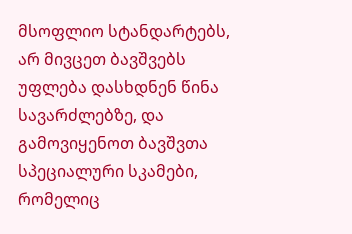მსოფლიო სტანდარტებს, არ მივცეთ ბავშვებს უფლება დასხდნენ წინა სავარძლებზე, და გამოვიყენოთ ბავშვთა სპეციალური სკამები, რომელიც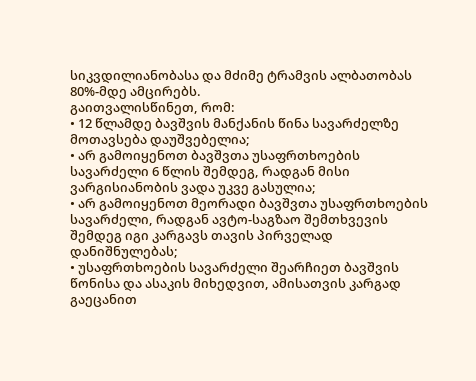სიკვდილიანობასა და მძიმე ტრამვის ალბათობას 80%-მდე ამცირებს.
გაითვალისწინეთ, რომ:
• 12 წლამდე ბავშვის მანქანის წინა სავარძელზე მოთავსება დაუშვებელია;
• არ გამოიყენოთ ბავშვთა უსაფრთხოების სავარძელი 6 წლის შემდეგ, რადგან მისი ვარგისიანობის ვადა უკვე გასულია;
• არ გამოიყენოთ მეორადი ბავშვთა უსაფრთხოების სავარძელი, რადგან ავტო-საგზაო შემთხვევის შემდეგ იგი კარგავს თავის პირველად დანიშნულებას;
• უსაფრთხოების სავარძელი შეარჩიეთ ბავშვის წონისა და ასაკის მიხედვით, ამისათვის კარგად გაეცანით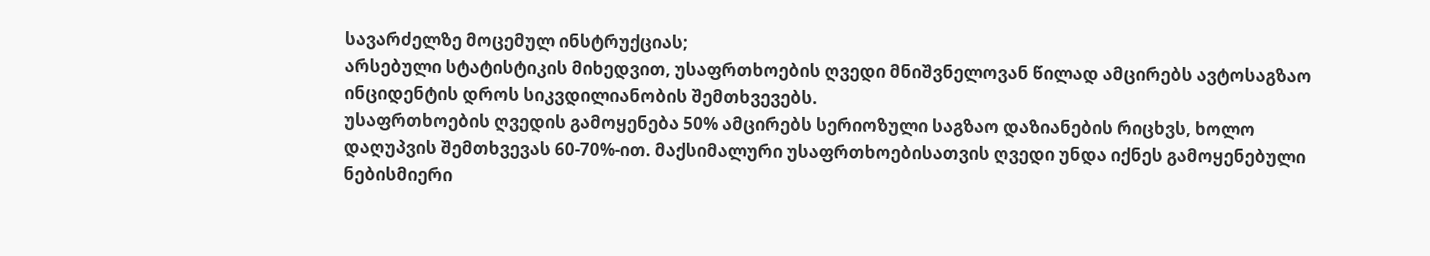სავარძელზე მოცემულ ინსტრუქციას;
არსებული სტატისტიკის მიხედვით, უსაფრთხოების ღვედი მნიშვნელოვან წილად ამცირებს ავტოსაგზაო ინციდენტის დროს სიკვდილიანობის შემთხვევებს.
უსაფრთხოების ღვედის გამოყენება 50% ამცირებს სერიოზული საგზაო დაზიანების რიცხვს, ხოლო დაღუპვის შემთხვევას 60-70%-ით. მაქსიმალური უსაფრთხოებისათვის ღვედი უნდა იქნეს გამოყენებული ნებისმიერი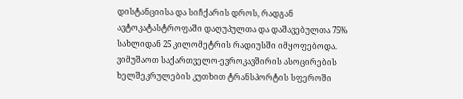დისტანციისა და სიჩქარის დროს, რადგან ავტოკატასტროფაში დაღუპულთა და დაშავებულთა 75% სახლიდან 25 კილომეტრის რადიუსში იმყოფებოდა.
ვიმუშაოთ საქართველო-ევროკავშირის ასოცირების ხელშეკრულების კუთხით ტრანსპორტის სფეროში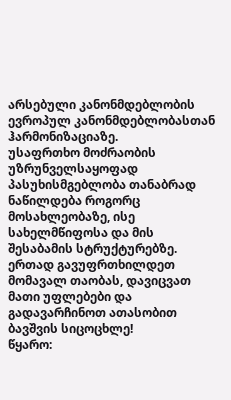არსებული კანონმდებლობის ევროპულ კანონმდებლობასთან ჰარმონიზაციაზე.
უსაფრთხო მოძრაობის უზრუნველსაყოფად პასუხისმგებლობა თანაბრად ნაწილდება როგორც მოსახლეობაზე, ისე სახელმწიფოსა და მის შესაბამის სტრუქტურებზე.
ერთად გავუფრთხილდეთ მომავალ თაობას, დავიცვათ მათი უფლებები და გადავარჩინოთ ათასობით ბავშვის სიცოცხლე!
წყარო: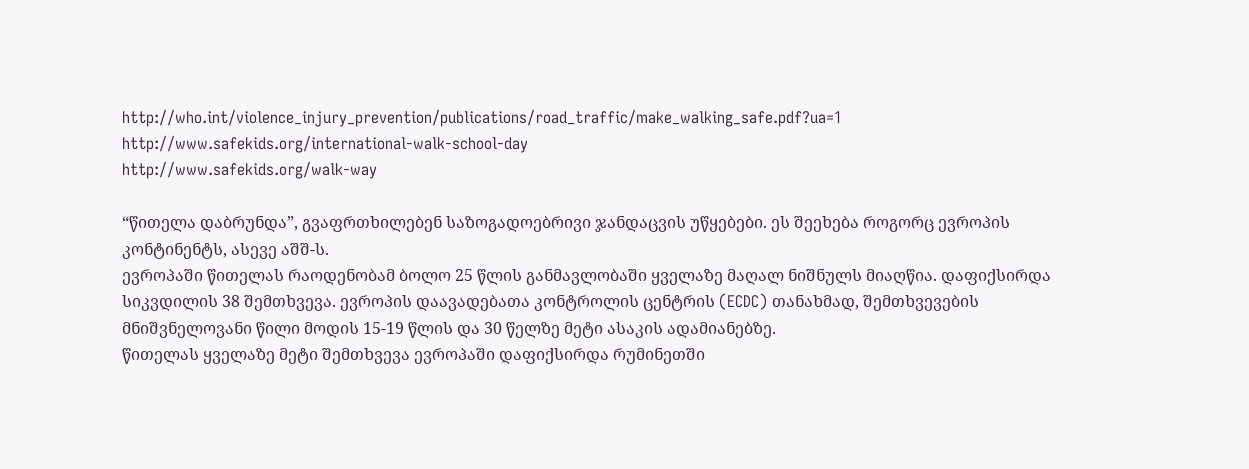http://who.int/violence_injury_prevention/publications/road_traffic/make_walking_safe.pdf?ua=1
http://www.safekids.org/international-walk-school-day
http://www.safekids.org/walk-way

“წითელა დაბრუნდა”, გვაფრთხილებენ საზოგადოებრივი ჯანდაცვის უწყებები. ეს შეეხება როგორც ევროპის კონტინენტს, ასევე აშშ-ს.
ევროპაში წითელას რაოდენობამ ბოლო 25 წლის განმავლობაში ყველაზე მაღალ ნიშნულს მიაღწია. დაფიქსირდა სიკვდილის 38 შემთხვევა. ევროპის დაავადებათა კონტროლის ცენტრის (ECDC) თანახმად, შემთხვევების მნიშვნელოვანი წილი მოდის 15-19 წლის და 30 წელზე მეტი ასაკის ადამიანებზე.
წითელას ყველაზე მეტი შემთხვევა ევროპაში დაფიქსირდა რუმინეთში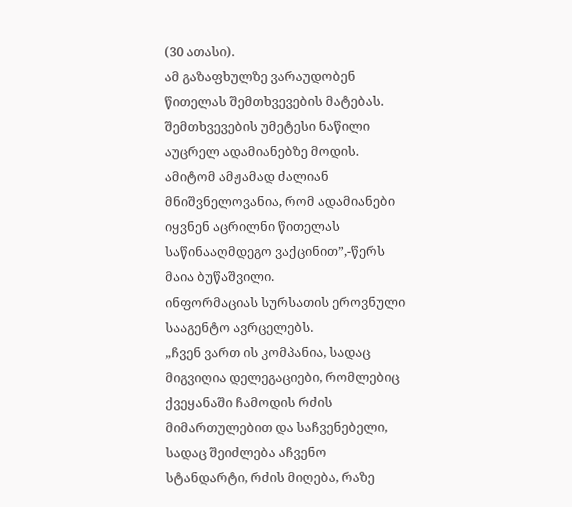(30 ათასი).
ამ გაზაფხულზე ვარაუდობენ წითელას შემთხვევების მატებას.
შემთხვევების უმეტესი ნაწილი აუცრელ ადამიანებზე მოდის.
ამიტომ ამჟამად ძალიან მნიშვნელოვანია, რომ ადამიანები იყვნენ აცრილნი წითელას საწინააღმდეგო ვაქცინით”,-წერს მაია ბუწაშვილი.
ინფორმაციას სურსათის ეროვნული სააგენტო ავრცელებს.
„ჩვენ ვართ ის კომპანია, სადაც მიგვიღია დელეგაციები, რომლებიც ქვეყანაში ჩამოდის რძის მიმართულებით და საჩვენებელი, სადაც შეიძლება აჩვენო სტანდარტი, რძის მიღება, რაზე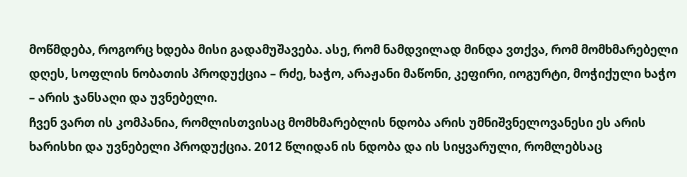მოწმდება, როგორც ხდება მისი გადამუშავება. ასე, რომ ნამდვილად მინდა ვთქვა, რომ მომხმარებელი დღეს, სოფლის ნობათის პროდუქცია – რძე, ხაჭო, არაჟანი მაწონი, კეფირი, იოგურტი, მოჭიქული ხაჭო – არის ჯანსაღი და უვნებელი.
ჩვენ ვართ ის კომპანია, რომლისთვისაც მომხმარებლის ნდობა არის უმნიშვნელოვანესი ეს არის ხარისხი და უვნებელი პროდუქცია. 2012 წლიდან ის ნდობა და ის სიყვარული, რომლებსაც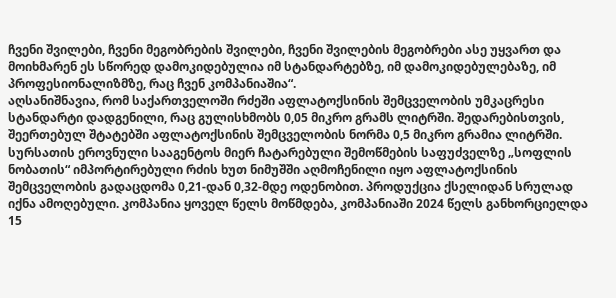ჩვენი შვილები, ჩვენი მეგობრების შვილები, ჩვენი შვილების მეგობრები ასე უყვართ და მოიხმარენ ეს სწორედ დამოკიდებულია იმ სტანდარტებზე, იმ დამოკიდებულებაზე, იმ პროფესიონალიზმზე, რაც ჩვენ კომპანიაშია“.
აღსანიშნავია, რომ საქართველოში რძეში აფლატოქსინის შემცველობის უმკაცრესი სტანდარტი დადგენილი, რაც გულისხმობს 0,05 მიკრო გრამს ლიტრში. შედარებისთვის, შეერთებულ შტატებში აფლატოქსინის შემცველობის ნორმა 0,5 მიკრო გრამია ლიტრში.
სურსათის ეროვნული სააგენტოს მიერ ჩატარებული შემოწმების საფუძველზე „სოფლის ნობათის“ იმპორტირებული რძის ხუთ ნიმუშში აღმოჩენილი იყო აფლატოქსინის შემცველობის გადაცდომა 0,21-დან 0,32-მდე ოდენობით. პროდუქცია ქსელიდან სრულად იქნა ამოღებული. კომპანია ყოველ წელს მოწმდება, კომპანიაში 2024 წელს განხორციელდა 15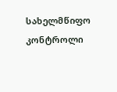სახელმწიფო კონტროლი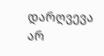დარღვევა არ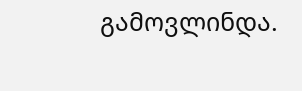გამოვლინდა.